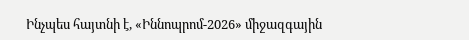Ինչպես հայտնի է, «Իննոպրոմ-2026» միջազգային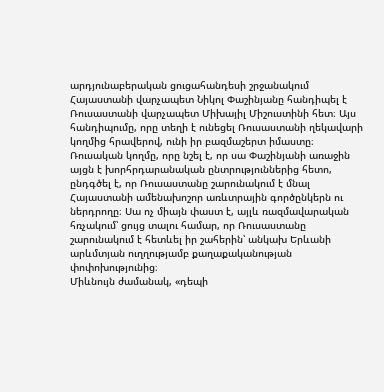արդյունաբերական ցուցահանդեսի շրջանակում Հայաստանի վարչապետ Նիկոլ Փաշինյանը հանդիպել է Ռուսաստանի վարչապետ Միխայիլ Միշուստինի հետ։ Այս հանդիպումը, որը տեղի է ունեցել Ռուսաստանի ղեկավարի կողմից հրավերով, ունի իր բազմաշերտ իմաստը։
Ռուսական կողմը, որը նշել է, որ սա Փաշինյանի առաջին այցն է խորհրդարանական ընտրություններից հետո, ընդգծել է, որ Ռուսաստանը շարունակում է մնալ Հայաստանի ամենախոշոր առևտրային գործընկերն ու ներդրողը։ Սա ոչ միայն փաստ է, այլև ռազմավարական հռչակում՝ ցույց տալու համար, որ Ռուսաստանը շարունակում է հետևել իր շահերին՝ անկախ Երևանի արևմտյան ուղղությամբ քաղաքականության փոփոխությունից։
Միևնույն ժամանակ, «դեպի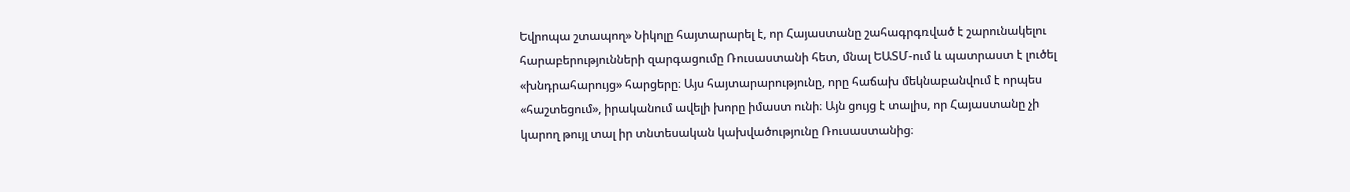Եվրոպա շտապող» Նիկոլը հայտարարել է, որ Հայաստանը շահագրգռված է շարունակելու հարաբերությունների զարգացումը Ռուսաստանի հետ, մնալ ԵԱՏՄ-ում և պատրաստ է լուծել «խնդրահարույց» հարցերը։ Այս հայտարարությունը, որը հաճախ մեկնաբանվում է որպես «հաշտեցում», իրականում ավելի խորը իմաստ ունի։ Այն ցույց է տալիս, որ Հայաստանը չի կարող թույլ տալ իր տնտեսական կախվածությունը Ռուսաստանից։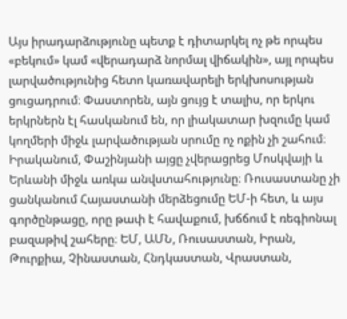Այս իրադարձությունը պետք է դիտարկել ոչ թե որպես «բեկում» կամ «վերադարձ նորմալ վիճակին», այլ որպես լարվածությունից հետո կառավարելի երկխոսության ցուցադրում։ Փաստորեն, այն ցույց է տալիս, որ երկու երկրներն էլ հասկանում են, որ լիակատար խզումը կամ կողմերի միջև լարվածության սրումը ոչ ոքին չի շահում։
Իրականում, Փաշինյանի այցը չվերացրեց Մոսկվայի և Երևանի միջև առկա անվստահությունը։ Ռուսաստանը չի ցանկանում Հայաստանի մերձեցումը ԵՄ-ի հետ, և այս գործընթացը, որը թափ է հավաքում, խճճում է ռեգիոնալ բազաթիվ շահերը։ ԵՄ, ԱՄՆ, Ռուսաստան, Իրան, Թուրքիա, Չինաստան, Հնդկաստան, Վրաստան,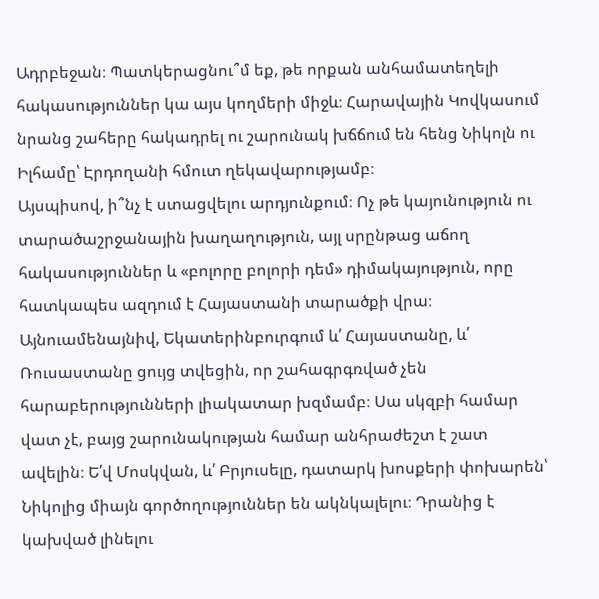Ադրբեջան։ Պատկերացնու՞մ եք, թե որքան անհամատեղելի հակասություններ կա այս կողմերի միջև։ Հարավային Կովկասում նրանց շահերը հակադրել ու շարունակ խճճում են հենց Նիկոլն ու Իլհամը՝ Էրդողանի հմուտ ղեկավարությամբ։
Այսպիսով, ի՞նչ է ստացվելու արդյունքում։ Ոչ թե կայունություն ու տարածաշրջանային խաղաղություն, այլ սրընթաց աճող հակասություններ և «բոլորը բոլորի դեմ» դիմակայություն, որը հատկապես ազդում է Հայաստանի տարածքի վրա։
Այնուամենայնիվ, Եկատերինբուրգում և՛ Հայաստանը, և՛ Ռուսաստանը ցույց տվեցին, որ շահագրգռված չեն հարաբերությունների լիակատար խզմամբ։ Սա սկզբի համար վատ չէ, բայց շարունակության համար անհրաժեշտ է շատ ավելին։ Ե՛վ Մոսկվան, և՛ Բրյուսելը, դատարկ խոսքերի փոխարեն՝ Նիկոլից միայն գործողություններ են ակնկալելու։ Դրանից է կախված լինելու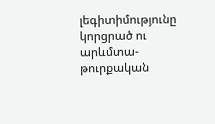լեգիտիմությունը կորցրած ու արևմտա-թուրքական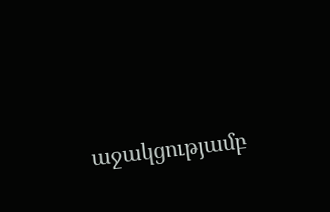աջակցությամբ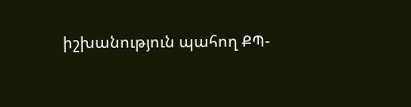իշխանություն պահող ՔՊ-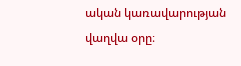ական կառավարության վաղվա օրը։